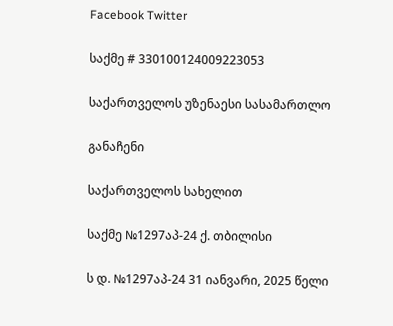Facebook Twitter

საქმე # 330100124009223053

საქართველოს უზენაესი სასამართლო

განაჩენი

საქართველოს სახელით

საქმე №1297აპ-24 ქ. თბილისი

ს დ. №1297აპ-24 31 იანვარი, 2025 წელი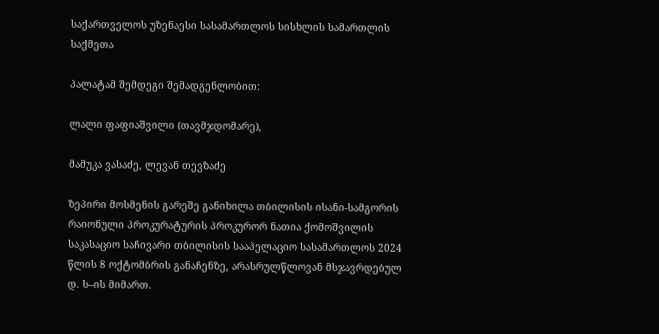საქართველოს უზენაესი სასამართლოს სისხლის სამართლის საქმეთა

პალატამ შემდეგი შემადგენლობით:

ლალი ფაფიაშვილი (თავმჯდომარე),

მამუკა ვასაძე, ლევან თევზაძე

ზეპირი მოსმენის გარეშე განიხილა თბილისის ისანი-სამგორის რაიონული პროკურატურის პროკურორ ნათია ქომოშვილის საკასაციო საჩივარი თბილისის სააპელაციო სასამართლოს 2024 წლის 8 ოქტომბრის განაჩენზე, არასრულწლოვან მსჯავრდებულ დ. ს–ის მიმართ.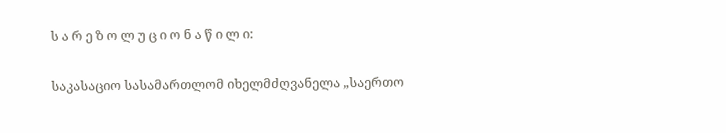ს ა რ ე ზ ო ლ უ ც ი ო ნ ა წ ი ლ ი:

საკასაციო სასამართლომ იხელმძღვანელა „საერთო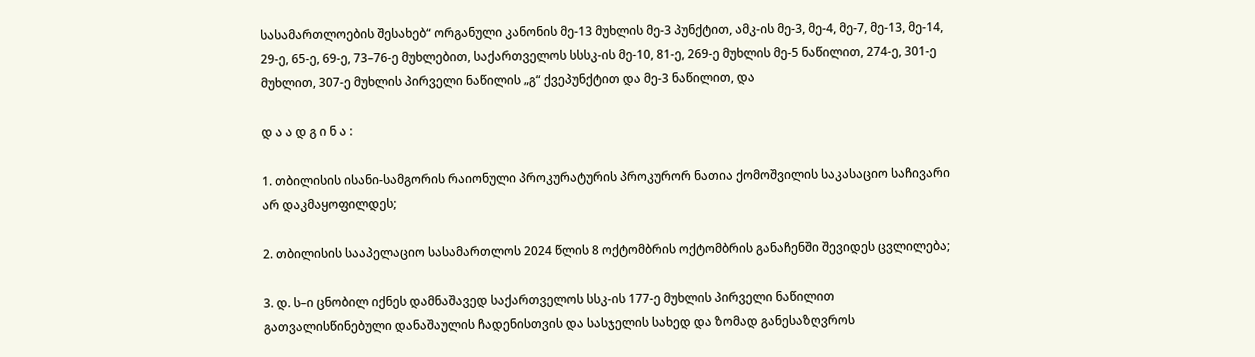სასამართლოების შესახებ“ ორგანული კანონის მე-13 მუხლის მე-3 პუნქტით, ამკ-ის მე-3, მე-4, მე-7, მე-13, მე-14, 29-ე, 65-ე, 69-ე, 73–76-ე მუხლებით, საქართველოს სსსკ-ის მე-10, 81-ე, 269-ე მუხლის მე-5 ნაწილით, 274-ე, 301-ე მუხლით, 307-ე მუხლის პირველი ნაწილის „გ“ ქვეპუნქტით და მე-3 ნაწილით, და

დ ა ა დ გ ი ნ ა :

1. თბილისის ისანი-სამგორის რაიონული პროკურატურის პროკურორ ნათია ქომოშვილის საკასაციო საჩივარი არ დაკმაყოფილდეს;

2. თბილისის სააპელაციო სასამართლოს 2024 წლის 8 ოქტომბრის ოქტომბრის განაჩენში შევიდეს ცვლილება;

3. დ. ს–ი ცნობილ იქნეს დამნაშავედ საქართველოს სსკ-ის 177-ე მუხლის პირველი ნაწილით გათვალისწინებული დანაშაულის ჩადენისთვის და სასჯელის სახედ და ზომად განესაზღვროს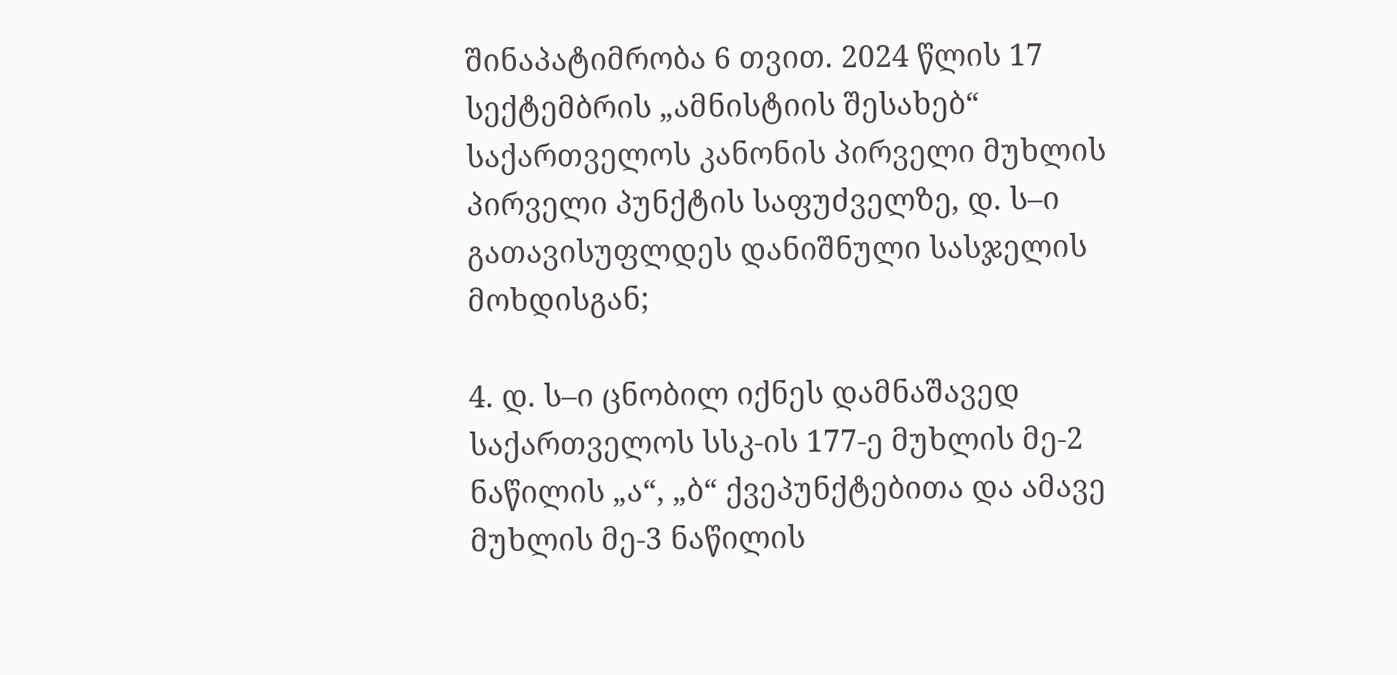შინაპატიმრობა 6 თვით. 2024 წლის 17 სექტემბრის „ამნისტიის შესახებ“ საქართველოს კანონის პირველი მუხლის პირველი პუნქტის საფუძველზე, დ. ს–ი გათავისუფლდეს დანიშნული სასჯელის მოხდისგან;

4. დ. ს–ი ცნობილ იქნეს დამნაშავედ საქართველოს სსკ-ის 177-ე მუხლის მე-2 ნაწილის „ა“, „ბ“ ქვეპუნქტებითა და ამავე მუხლის მე-3 ნაწილის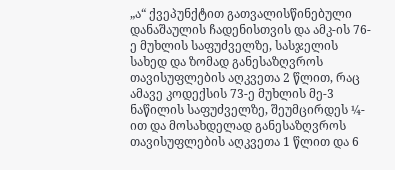„ა“ ქვეპუნქტით გათვალისწინებული დანაშაულის ჩადენისთვის და ამკ-ის 76-ე მუხლის საფუძველზე, სასჯელის სახედ და ზომად განესაზღვროს თავისუფლების აღკვეთა 2 წლით, რაც ამავე კოდექსის 73-ე მუხლის მე-3 ნაწილის საფუძველზე, შეუმცირდეს ¼-ით და მოსახდელად განესაზღვროს თავისუფლების აღკვეთა 1 წლით და 6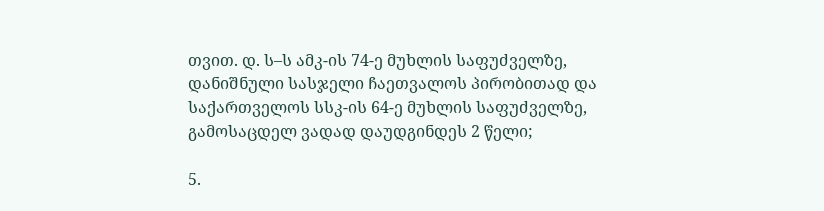თვით. დ. ს–ს ამკ-ის 74-ე მუხლის საფუძველზე, დანიშნული სასჯელი ჩაეთვალოს პირობითად და საქართველოს სსკ-ის 64-ე მუხლის საფუძველზე, გამოსაცდელ ვადად დაუდგინდეს 2 წელი;

5.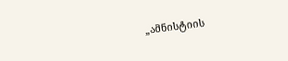„ამნისტიის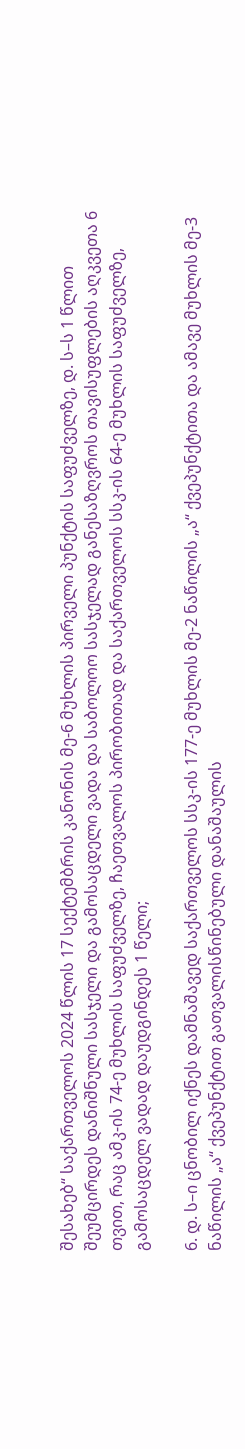შესახებ“ საქართველოს 2024 წლის 17 სექტემბრის კანონის მე-6 მუხლის პირველი პუნქტის საფუძველზე, დ. ს–ს 1 წლით შეუმცირდეს დანიშნული სასჯელი და გამოსაცდელი ვადა და საბოლოო სასჯელად განესაზღვროს თავისუფლების აღკვეთა 6 თვით, რაც ამკ-ის 74-ე მუხლის საფუძველზე, ჩაეთვალოს პირობითად და საქართველოს სსკ-ის 64-ე მუხლის საფუძველზე, გამოსაცდელ ვადად დაუდგინდეს 1 წელი;

6. დ. ს–ი ცნობილ იქნეს დამნაშავედ საქართველოს სსკ-ის 177-ე მუხლის მე-2 ნაწილის „ა“ ქვეპუნქტითა და ამავე მუხლის მე-3 ნაწილის „ა“ ქვეპუნქტით გათვალისწინებული დანაშაულის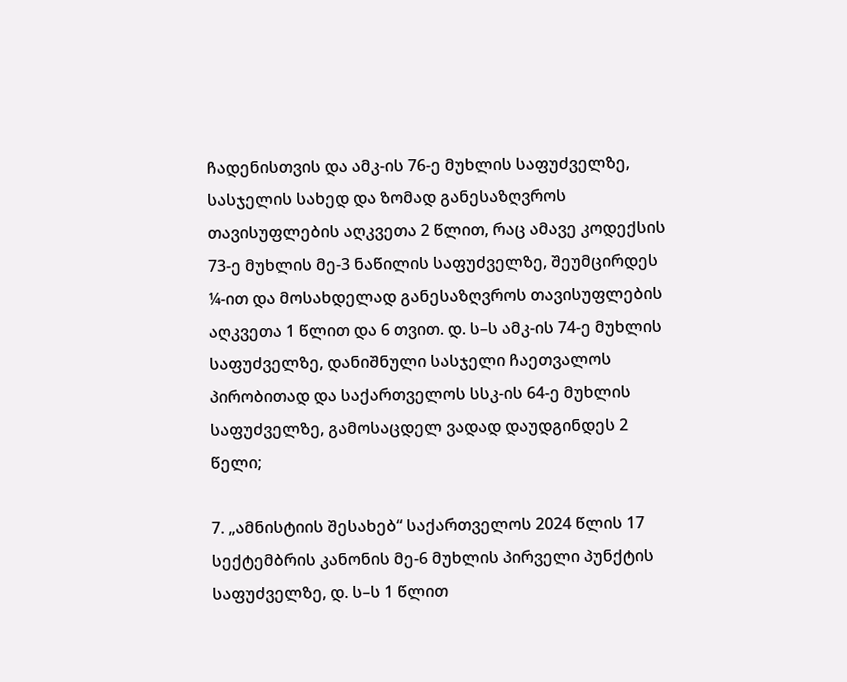ჩადენისთვის და ამკ-ის 76-ე მუხლის საფუძველზე, სასჯელის სახედ და ზომად განესაზღვროს თავისუფლების აღკვეთა 2 წლით, რაც ამავე კოდექსის 73-ე მუხლის მე-3 ნაწილის საფუძველზე, შეუმცირდეს ¼-ით და მოსახდელად განესაზღვროს თავისუფლების აღკვეთა 1 წლით და 6 თვით. დ. ს–ს ამკ-ის 74-ე მუხლის საფუძველზე, დანიშნული სასჯელი ჩაეთვალოს პირობითად და საქართველოს სსკ-ის 64-ე მუხლის საფუძველზე, გამოსაცდელ ვადად დაუდგინდეს 2 წელი;

7. „ამნისტიის შესახებ“ საქართველოს 2024 წლის 17 სექტემბრის კანონის მე-6 მუხლის პირველი პუნქტის საფუძველზე, დ. ს–ს 1 წლით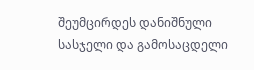შეუმცირდეს დანიშნული სასჯელი და გამოსაცდელი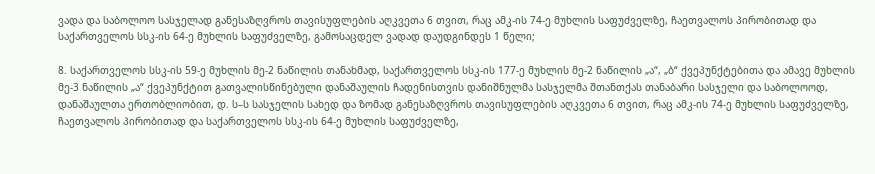ვადა და საბოლოო სასჯელად განესაზღვროს თავისუფლების აღკვეთა 6 თვით, რაც ამკ-ის 74-ე მუხლის საფუძველზე, ჩაეთვალოს პირობითად და საქართველოს სსკ-ის 64-ე მუხლის საფუძველზე, გამოსაცდელ ვადად დაუდგინდეს 1 წელი;

8. საქართველოს სსკ-ის 59-ე მუხლის მე-2 ნაწილის თანახმად, საქართველოს სსკ-ის 177-ე მუხლის მე-2 ნაწილის „ა“, „ბ“ ქვეპუნქტებითა და ამავე მუხლის მე-3 ნაწილის „ა“ ქვეპუნქტით გათვალისწინებული დანაშაულის ჩადენისთვის დანიშნულმა სასჯელმა შთანთქას თანაბარი სასჯელი და საბოლოოდ, დანაშაულთა ერთობლიობით, დ. ს–ს სასჯელის სახედ და ზომად განესაზღვროს თავისუფლების აღკვეთა 6 თვით, რაც ამკ-ის 74-ე მუხლის საფუძველზე, ჩაეთვალოს პირობითად და საქართველოს სსკ-ის 64-ე მუხლის საფუძველზე,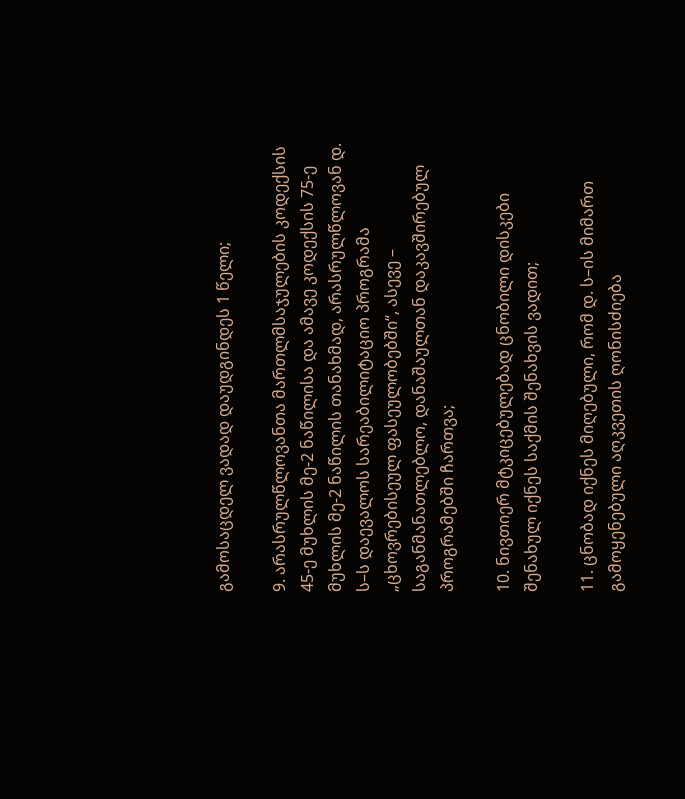გამოსაცდელ ვადად დაუდგინდეს 1 წელი;

9. არასრულწლოვანთა მართლმსაჯულების კოდექსის 45-ე მუხლის მე-2 ნაწილისა და ამავე კოდექსის 75-ე მუხლის მე-2 ნაწილის თანახმად, არასრულწლოვან დ. ს–ს დაევალოს სარეაბილიტაციო პროგრამა „ცხოვრებისეულ ფასეულობებში“, ასევე – საგანმანათლებლო, დანაშაულთან დაკავშირებულ პროგრამებში ჩართვა;

10. ნივთიერ მტკიცებულებად ცნობილი დისკები შენახულ იქნეს საქმის შენახვის ვადით;

11. ცნობად იქნეს მიღებული, რომ დ. ს–ის მიმართ გამოყენებული აღკვეთის ღონისძიება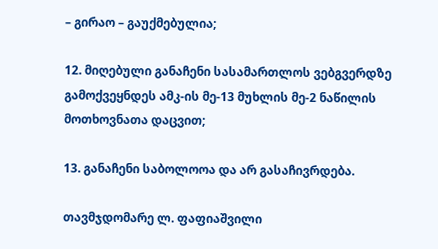– გირაო – გაუქმებულია;

12. მიღებული განაჩენი სასამართლოს ვებგვერდზე გამოქვეყნდეს ამკ-ის მე-13 მუხლის მე-2 ნაწილის მოთხოვნათა დაცვით;

13. განაჩენი საბოლოოა და არ გასაჩივრდება.

თავმჯდომარე ლ. ფაფიაშვილი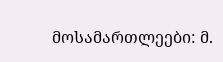მოსამართლეები: მ.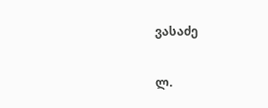ვასაძე

ლ.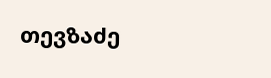თევზაძე